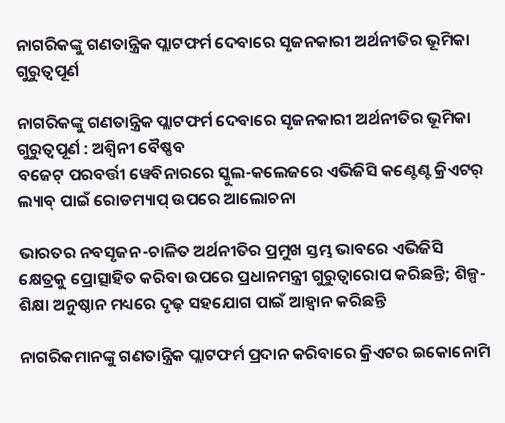ନାଗରିକଙ୍କୁ ଗଣତାନ୍ତ୍ରିକ ପ୍ଲାଟଫର୍ମ ଦେବାରେ ସୃଜନକାରୀ ଅର୍ଥନୀତିର ଭୂମିକା ଗୁରୁତ୍ୱପୂର୍ଣ

ନାଗରିକଙ୍କୁ ଗଣତାନ୍ତ୍ରିକ ପ୍ଲାଟଫର୍ମ ଦେବାରେ ସୃଜନକାରୀ ଅର୍ଥନୀତିର ଭୂମିକା ଗୁରୁତ୍ୱପୂର୍ଣ : ଅଶ୍ୱିନୀ ବୈଷ୍ଣବ
ବଜେଟ୍‌ ପରବର୍ତ୍ତୀ ୱେବିନାରରେ ସ୍କୁଲ-କଲେଜରେ ଏଭିଜିସି କଣ୍ଟେଣ୍ଟ କ୍ରିଏଟର୍ ଲ୍ୟାବ୍ ପାଇଁ ରୋଡମ୍ୟାପ୍ ଉପରେ ଆଲୋଚନା

ଭାରତର ନବସୃଜନ-ଚାଳିତ ଅର୍ଥନୀତିର ପ୍ରମୁଖ ସ୍ତମ୍ଭ ଭାବରେ ଏଭିଜିସି କ୍ଷେତ୍ରକୁ ପ୍ରୋତ୍ସାହିତ କରିବା ଉପରେ ପ୍ରଧାନମନ୍ତ୍ରୀ ଗୁରୁତ୍ୱାରୋପ କରିଛନ୍ତି; ଶିଳ୍ପ-ଶିକ୍ଷା ଅନୁଷ୍ଠାନ ମଧ୍ୟରେ ଦୃଢ଼ ସହଯୋଗ ପାଇଁ ଆହ୍ୱାନ କରିଛନ୍ତି

ନାଗରିକମାନଙ୍କୁ ଗଣତାନ୍ତ୍ରିକ ପ୍ଲାଟଫର୍ମ ପ୍ରଦାନ କରିବାରେ କ୍ରିଏଟର ଇକୋନୋମି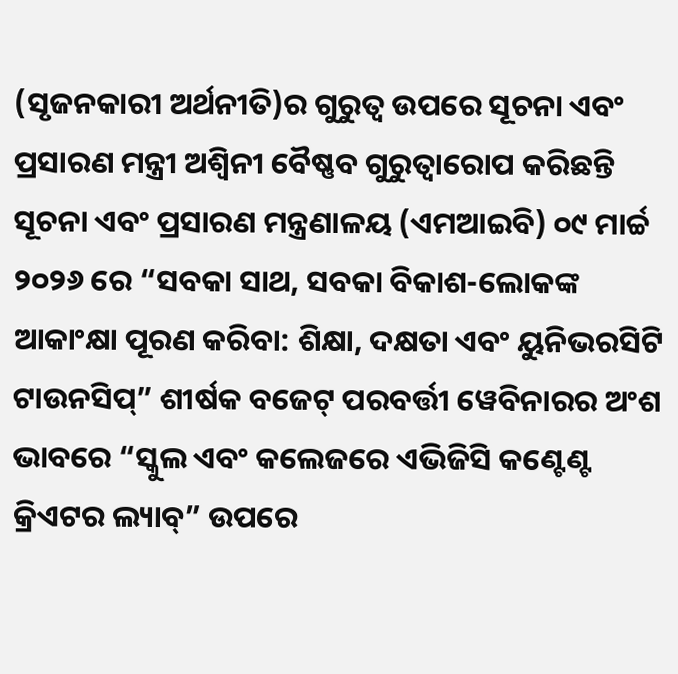(ସୃଜନକାରୀ ଅର୍ଥନୀତି)ର ଗୁରୁତ୍ୱ ଉପରେ ସୂଚନା ଏବଂ ପ୍ରସାରଣ ମନ୍ତ୍ରୀ ଅଶ୍ୱିନୀ ବୈଷ୍ଣବ ଗୁରୁତ୍ୱାରୋପ କରିଛନ୍ତି
ସୂଚନା ଏବଂ ପ୍ରସାରଣ ମନ୍ତ୍ରଣାଳୟ (ଏମଆଇବି) ୦୯ ମାର୍ଚ୍ଚ ୨୦୨୬ ରେ “ସବକା ସାଥ, ସବକା ବିକାଶ-ଲୋକଙ୍କ ଆକାଂକ୍ଷା ପୂରଣ କରିବା: ଶିକ୍ଷା, ଦକ୍ଷତା ଏବଂ ୟୁନିଭରସିଟି ଟାଉନସିପ୍” ଶୀର୍ଷକ ବଜେଟ୍ ପରବର୍ତ୍ତୀ ୱେବିନାରର ଅଂଶ ଭାବରେ “ସ୍କୁଲ ଏବଂ କଲେଜରେ ଏଭିଜିସି କଣ୍ଟେଣ୍ଟ କ୍ରିଏଟର ଲ୍ୟାବ୍” ଉପରେ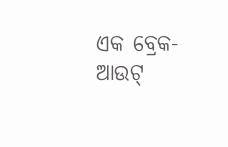ଏକ ବ୍ରେକ-ଆଉଟ୍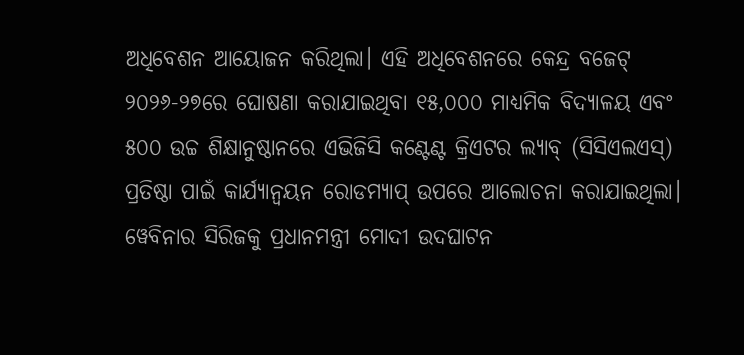ଅଧିବେଶନ ଆୟୋଜନ କରିଥିଲା। ଏହି ଅଧିବେଶନରେ କେନ୍ଦ୍ର ବଜେଟ୍ ୨୦୨୬-୨୭ରେ ଘୋଷଣା କରାଯାଇଥିବା ୧୫,୦୦୦ ମାଧ୍ୟମିକ ବିଦ୍ୟାଳୟ ଏବଂ ୫୦୦ ଉଚ୍ଚ ଶିକ୍ଷାନୁଷ୍ଠାନରେ ଏଭିଜିସି କଣ୍ଟେଣ୍ଟ କ୍ରିଏଟର ଲ୍ୟାବ୍ (ସିସିଏଲଏସ୍) ପ୍ରତିଷ୍ଠା ପାଇଁ କାର୍ଯ୍ୟାନ୍ୱୟନ ରୋଡମ୍ୟାପ୍ ଉପରେ ଆଲୋଚନା କରାଯାଇଥିଲା।
ୱେବିନାର ସିରିଜକୁ ପ୍ରଧାନମନ୍ତ୍ରୀ ମୋଦୀ ଉଦଘାଟନ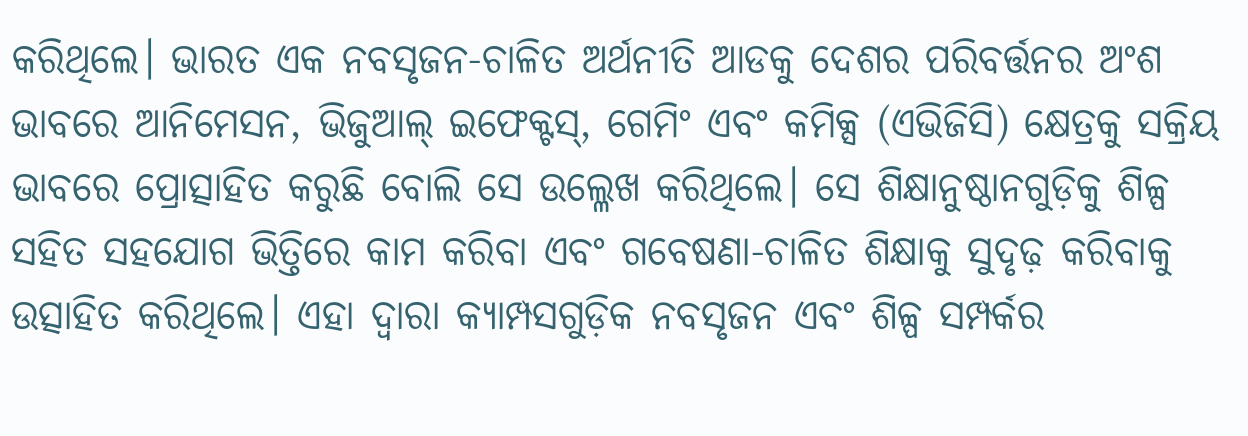କରିଥିଲେ। ଭାରତ ଏକ ନବସୃଜନ-ଚାଳିତ ଅର୍ଥନୀତି ଆଡକୁ ଦେଶର ପରିବର୍ତ୍ତନର ଅଂଶ ଭାବରେ ଆନିମେସନ, ଭିଜୁଆଲ୍ ଇଫେକ୍ଟସ୍, ଗେମିଂ ଏବଂ କମିକ୍ସ (ଏଭିଜିସି) କ୍ଷେତ୍ରକୁ ସକ୍ରିୟ ଭାବରେ ପ୍ରୋତ୍ସାହିତ କରୁଛି ବୋଲି ସେ ଉଲ୍ଳେଖ କରିଥିଲେ। ସେ ଶିକ୍ଷାନୁଷ୍ଠାନଗୁଡ଼ିକୁ ଶିଳ୍ପ ସହିତ ସହଯୋଗ ଭିତ୍ତିରେ କାମ କରିବା ଏବଂ ଗବେଷଣା-ଚାଳିତ ଶିକ୍ଷାକୁ ସୁଦୃଢ଼ କରିବାକୁ ଉତ୍ସାହିତ କରିଥିଲେ। ଏହା ଦ୍ଵାରା କ୍ୟାମ୍ପସଗୁଡ଼ିକ ନବସୃଜନ ଏବଂ ଶିଳ୍ପ ସମ୍ପର୍କର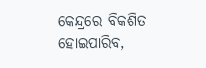କେନ୍ଦ୍ରରେ ବିକଶିତ ହୋଇପାରିବ,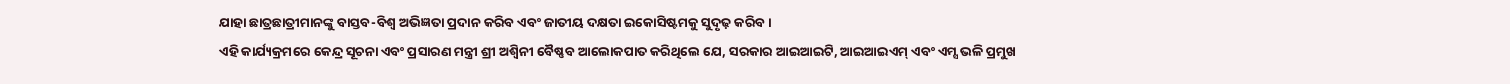ଯାହା ଛାତ୍ରଛାତ୍ରୀମାନଙ୍କୁ ବାସ୍ତବ-ବିଶ୍ୱ ଅଭିଜ୍ଞତା ପ୍ରଦାନ କରିବ ଏବଂ ଜାତୀୟ ଦକ୍ଷତା ଇକୋସିଷ୍ଟମକୁ ସୁଦୃଢ଼ କରିବ।
ଏହି କାର୍ଯ୍ୟକ୍ରମରେ କେନ୍ଦ୍ର ସୂଚନା ଏବଂ ପ୍ରସାରଣ ମନ୍ତ୍ରୀ ଶ୍ରୀ ଅଶ୍ୱିନୀ ବୈଷ୍ଣବ ଆଲୋକପାତ କରିଥିଲେ ଯେ, ସରକାର ଆଇଆଇଟି, ଆଇଆଇଏମ୍ ଏବଂ ଏମ୍ସ ଭଳି ପ୍ରମୁଖ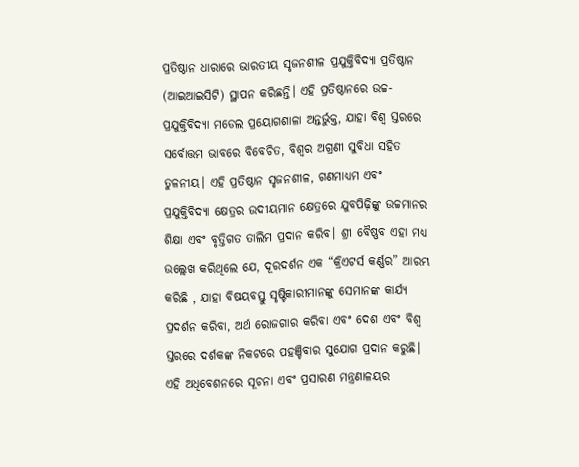ପ୍ରତିଷ୍ଠାନ ଧାରାରେ ଭାରତୀୟ ସୃଜନଶୀଳ ପ୍ରଯୁକ୍ତିବିଦ୍ୟା ପ୍ରତିଷ୍ଠାନ (ଆଇଆଇସିଟି) ସ୍ଥାପନ କରିଛନ୍ତି। ଏହି ପ୍ରତିଷ୍ଠାନରେ ଉଚ୍ଚ-ପ୍ରଯୁକ୍ତିବିଦ୍ୟା ମଡେଲ ପ୍ରୟୋଗଶାଳା ଅନ୍ତର୍ଭୁକ୍ତ, ଯାହା ବିଶ୍ୱ ସ୍ତରରେ ସର୍ବୋତ୍ତମ ଭାବରେ ବିବେଚିତ, ବିଶ୍ୱର ଅଗ୍ରଣୀ ସୁବିଧା ସହିତ ତୁଳନୀୟ। ଏହି ପ୍ରତିଷ୍ଠାନ ସୃଜନଶୀଳ, ଗଣମାଧ୍ୟମ ଏବଂ ପ୍ରଯୁକ୍ତିବିଦ୍ୟା କ୍ଷେତ୍ରର ଉଦୀୟମାନ କ୍ଷେତ୍ରରେ ଯୁବପିଢ଼ିଙ୍କୁ ଉଚ୍ଚମାନର ଶିକ୍ଷା ଏବଂ ବୃତ୍ତିଗତ ତାଲିମ ପ୍ରଦାନ କରିବ। ଶ୍ରୀ ବୈଷ୍ଣବ ଏହା ମଧ୍ୟ ଉଲ୍ଲେଖ କରିଥିଲେ ଯେ, ଦୂରଦର୍ଶନ ଏକ “କ୍ରିଏଟର୍ସ କର୍ଣ୍ଣର” ଆରମ୍ଭ କରିଛି , ଯାହା ବିଷୟବସ୍ତୁ ସୃଷ୍ଟିକାରୀମାନଙ୍କୁ ସେମାନଙ୍କ କାର୍ଯ୍ୟ ପ୍ରଦର୍ଶନ କରିବା, ଅର୍ଥ ରୋଜଗାର କରିବା ଏବଂ ଦେଶ ଏବଂ ବିଶ୍ୱ ସ୍ତରରେ ଦର୍ଶକଙ୍କ ନିକଟରେ ପହଞ୍ଚିବାର ସୁଯୋଗ ପ୍ରଦାନ କରୁଛି।
ଏହି ଅଧିବେଶନରେ ସୂଚନା ଏବଂ ପ୍ରସାରଣ ମନ୍ତ୍ରଣାଳୟର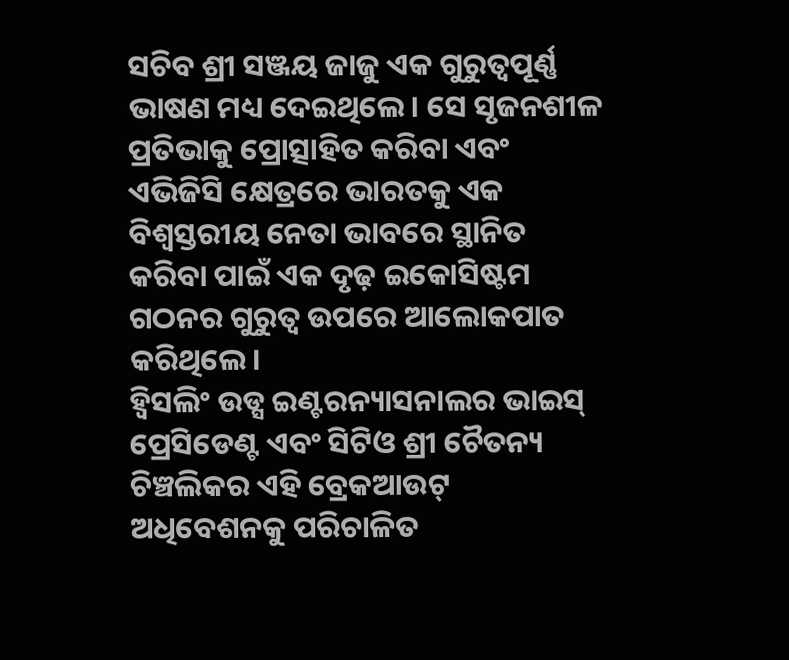ସଚିବ ଶ୍ରୀ ସଞ୍ଜୟ ଜାଜୁ ଏକ ଗୁରୁତ୍ଵପୂର୍ଣ୍ଣ ଭାଷଣ ମଧ୍ୟ ଦେଇଥିଲେ। ସେ ସୃଜନଶୀଳ ପ୍ରତିଭାକୁ ପ୍ରୋତ୍ସାହିତ କରିବା ଏବଂ ଏଭିଜିସି କ୍ଷେତ୍ରରେ ଭାରତକୁ ଏକ ବିଶ୍ୱସ୍ତରୀୟ ନେତା ଭାବରେ ସ୍ଥାନିତ କରିବା ପାଇଁ ଏକ ଦୃଢ଼ ଇକୋସିଷ୍ଟମ ଗଠନର ଗୁରୁତ୍ୱ ଉପରେ ଆଲୋକପାତ କରିଥିଲେ।
ହ୍ୱିସଲିଂ ଉଡ୍ସ ଇଣ୍ଟରନ୍ୟାସନାଲର ଭାଇସ୍ ପ୍ରେସିଡେଣ୍ଟ ଏବଂ ସିଟିଓ ଶ୍ରୀ ଚୈତନ୍ୟ ଚିଞ୍ଚଲିକର ଏହି ବ୍ରେକଆଉଟ୍ ଅଧିବେଶନକୁ ପରିଚାଳିତ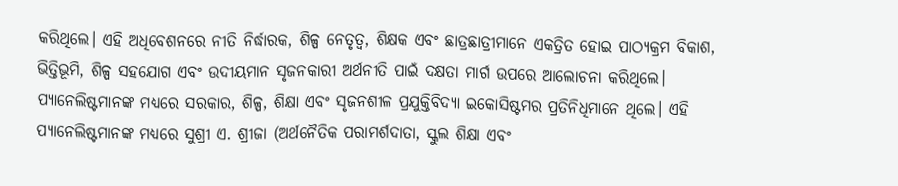କରିଥିଲେ। ଏହି ଅଧିବେଶନରେ ନୀତି ନିର୍ଦ୍ଧାରକ, ଶିଳ୍ପ ନେତୃତ୍ଵ, ଶିକ୍ଷକ ଏବଂ ଛାତ୍ରଛାତ୍ରୀମାନେ ଏକତ୍ରିତ ହୋଇ ପାଠ୍ୟକ୍ରମ ବିକାଶ, ଭିତ୍ତିଭୂମି, ଶିଳ୍ପ ସହଯୋଗ ଏବଂ ଉଦୀୟମାନ ସୃଜନକାରୀ ଅର୍ଥନୀତି ପାଇଁ ଦକ୍ଷତା ମାର୍ଗ ଉପରେ ଆଲୋଚନା କରିଥିଲେ।
ପ୍ୟାନେଲିଷ୍ଟମାନଙ୍କ ମଧ୍ୟରେ ସରକାର, ଶିଳ୍ପ, ଶିକ୍ଷା ଏବଂ ସୃଜନଶୀଳ ପ୍ରଯୁକ୍ତିବିଦ୍ୟା ଇକୋସିଷ୍ଟମର ପ୍ରତିନିଧିମାନେ ଥିଲେ। ଏହି ପ୍ୟାନେଲିଷ୍ଟମାନଙ୍କ ମଧ୍ୟରେ ସୁଶ୍ରୀ ଏ. ଶ୍ରୀଜା (ଅର୍ଥନୈତିକ ପରାମର୍ଶଦାତା, ସ୍କୁଲ ଶିକ୍ଷା ଏବଂ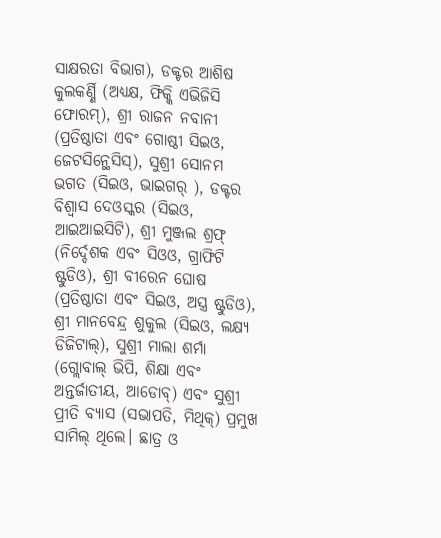ସାକ୍ଷରତା ବିଭାଗ), ଡକ୍ଟର ଆଶିଷ କୁଲକର୍ଣ୍ଣି (ଅଧ୍ୟକ୍ଷ, ଫିକ୍କି ଏଭିଜିସି ଫୋରମ୍), ଶ୍ରୀ ରାଜନ ନବାନୀ (ପ୍ରତିଷ୍ଠାତା ଏବଂ ଗୋଷ୍ଠୀ ସିଇଓ, ଜେଟସିନ୍ଥେସିସ୍), ସୁଶ୍ରୀ ସୋନମ ଭଗତ (ସିଇଓ, ଭାଇଗର୍ ), ଡକ୍ଟର ବିଶ୍ୱାସ ଦେଓସ୍କର (ସିଇଓ, ଆଇଆଇସିଟି), ଶ୍ରୀ ମୁଞ୍ଜଲ ଶ୍ରଫ୍ (ନିର୍ଦ୍ଦେଶକ ଏବଂ ସିଓଓ, ଗ୍ରାଫିଟି ଷ୍ଟୁଡିଓ), ଶ୍ରୀ ବୀରେନ ଘୋଷ (ପ୍ରତିଷ୍ଠାତା ଏବଂ ସିଇଓ, ଅସ୍ତ୍ର ଷ୍ଟୁଡିଓ), ଶ୍ରୀ ମାନବେନ୍ଦ୍ର ଶୁକୁଲ (ସିଇଓ, ଲକ୍ଷ୍ୟ ଡିଜିଟାଲ୍), ସୁଶ୍ରୀ ମାଲା ଶର୍ମା (ଗ୍ଲୋବାଲ୍ ଭିପି, ଶିକ୍ଷା ଏବଂ ଅନ୍ତର୍ଜାତୀୟ, ଆଡୋବ୍) ଏବଂ ସୁଶ୍ରୀ ପ୍ରୀତି ବ୍ୟାସ (ସଭାପତି, ମିଥିକ୍) ପ୍ରମୁଖ ସାମିଲ୍ ଥିଲେ। ଛାତ୍ର ଓ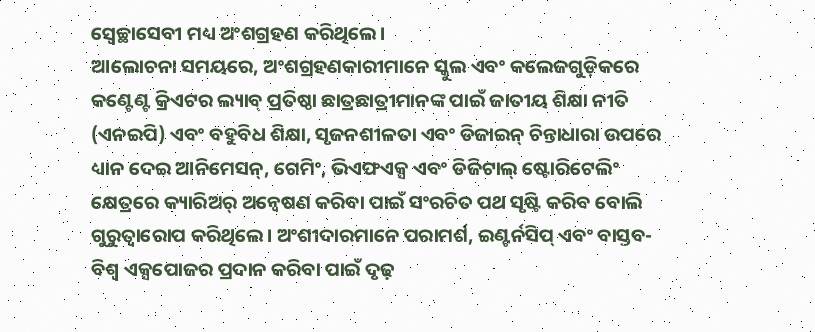ସ୍ୱେଚ୍ଛାସେବୀ ମଧ୍ୟ ଅଂଶଗ୍ରହଣ କରିଥିଲେ।
ଆଲୋଚନା ସମୟରେ, ଅଂଶଗ୍ରହଣକାରୀମାନେ ସ୍କୁଲ ଏବଂ କଲେଜଗୁଡ଼ିକରେ କଣ୍ଟେଣ୍ଟ କ୍ରିଏଟର ଲ୍ୟାବ୍ ପ୍ରତିଷ୍ଠା ଛାତ୍ରଛାତ୍ରୀମାନଙ୍କ ପାଇଁ ଜାତୀୟ ଶିକ୍ଷା ନୀତି (ଏନଇପି) ଏବଂ ବହୁବିଧ ଶିକ୍ଷା, ସୃଜନଶୀଳତା ଏବଂ ଡିଜାଇନ୍ ଚିନ୍ତାଧାରା ଉପରେ ଧ୍ୟାନ ଦେଇ ଆନିମେସନ୍, ଗେମିଂ, ଭିଏଫଏକ୍ସ ଏବଂ ଡିଜିଟାଲ୍ ଷ୍ଟୋରିଟେଲିଂ କ୍ଷେତ୍ରରେ କ୍ୟାରିଅର୍ ଅନ୍ୱେଷଣ କରିବା ପାଇଁ ସଂରଚିତ ପଥ ସୃଷ୍ଟି କରିବ ବୋଲି ଗୁରୁତ୍ୱାରୋପ କରିଥିଲେ। ଅଂଶୀଦାରମାନେ ପରାମର୍ଶ, ଇଣ୍ଟର୍ନସିପ୍ ଏବଂ ବାସ୍ତବ-ବିଶ୍ୱ ଏକ୍ସପୋଜର ପ୍ରଦାନ କରିବା ପାଇଁ ଦୃଢ଼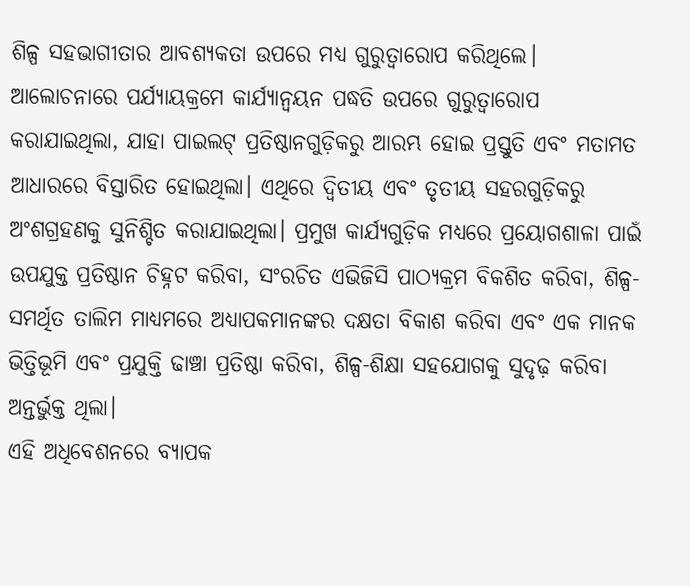ଶିଳ୍ପ ସହଭାଗୀତାର ଆବଶ୍ୟକତା ଉପରେ ମଧ୍ୟ ଗୁରୁତ୍ୱାରୋପ କରିଥିଲେ।
ଆଲୋଚନାରେ ପର୍ଯ୍ୟାୟକ୍ରମେ କାର୍ଯ୍ୟାନ୍ୱୟନ ପଦ୍ଧତି ଉପରେ ଗୁରୁତ୍ୱାରୋପ କରାଯାଇଥିଲା, ଯାହା ପାଇଲଟ୍ ପ୍ରତିଷ୍ଠାନଗୁଡ଼ିକରୁ ଆରମ୍ଭ ହୋଇ ପ୍ରସ୍ତୁତି ଏବଂ ମତାମତ ଆଧାରରେ ବିସ୍ତାରିତ ହୋଇଥିଲା। ଏଥିରେ ଦ୍ୱିତୀୟ ଏବଂ ତୃତୀୟ ସହରଗୁଡ଼ିକରୁ ଅଂଶଗ୍ରହଣକୁ ସୁନିଶ୍ଚିତ କରାଯାଇଥିଲା। ପ୍ରମୁଖ କାର୍ଯ୍ୟଗୁଡ଼ିକ ମଧ୍ୟରେ ପ୍ରୟୋଗଶାଳା ପାଇଁ ଉପଯୁକ୍ତ ପ୍ରତିଷ୍ଠାନ ଚିହ୍ନଟ କରିବା, ସଂରଚିତ ଏଭିଜିସି ପାଠ୍ୟକ୍ରମ ବିକଶିତ କରିବା, ଶିଳ୍ପ-ସମର୍ଥିତ ତାଲିମ ମାଧ୍ୟମରେ ଅଧ୍ୟାପକମାନଙ୍କର ଦକ୍ଷତା ବିକାଶ କରିବା ଏବଂ ଏକ ମାନକ ଭିତ୍ତିଭୂମି ଏବଂ ପ୍ରଯୁକ୍ତି ଢାଞ୍ଚା ପ୍ରତିଷ୍ଠା କରିବା, ଶିଳ୍ପ-ଶିକ୍ଷା ସହଯୋଗକୁ ସୁଦୃଢ଼ କରିବା ଅନ୍ତର୍ଭୁକ୍ତ ଥିଲା।
ଏହି ଅଧିବେଶନରେ ବ୍ୟାପକ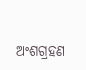ଅଂଶଗ୍ରହଣ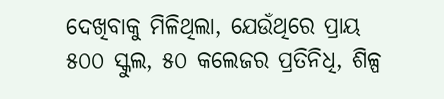ଦେଖିବାକୁ ମିଳିଥିଲା, ଯେଉଁଥିରେ ପ୍ରାୟ ୫୦୦ ସ୍କୁଲ, ୫୦ କଲେଜର ପ୍ରତିନିଧି, ଶିଳ୍ପ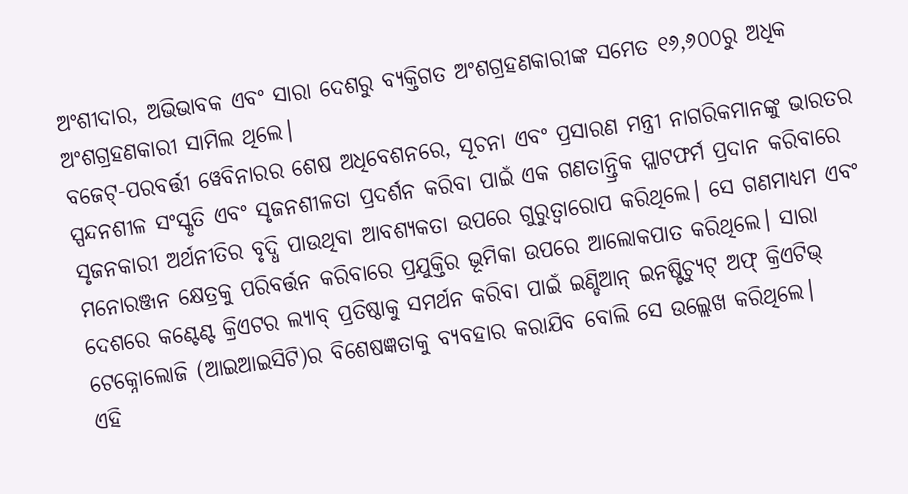ଅଂଶୀଦାର, ଅଭିଭାବକ ଏବଂ ସାରା ଦେଶରୁ ବ୍ୟକ୍ତିଗତ ଅଂଶଗ୍ରହଣକାରୀଙ୍କ ସମେତ ୧୬,୬୦୦ରୁ ଅଧିକ ଅଂଶଗ୍ରହଣକାରୀ ସାମିଲ ଥିଲେ।
ବଜେଟ୍-ପରବର୍ତ୍ତୀ ୱେବିନାରର ଶେଷ ଅଧିବେଶନରେ, ସୂଚନା ଏବଂ ପ୍ରସାରଣ ମନ୍ତ୍ରୀ ନାଗରିକମାନଙ୍କୁ ଭାରତର ସ୍ପନ୍ଦନଶୀଳ ସଂସ୍କୃତି ଏବଂ ସୃଜନଶୀଳତା ପ୍ରଦର୍ଶନ କରିବା ପାଇଁ ଏକ ଗଣତାନ୍ତ୍ରିକ ପ୍ଲାଟଫର୍ମ ପ୍ରଦାନ କରିବାରେ ସୃଜନକାରୀ ଅର୍ଥନୀତିର ବୃଦ୍ଧି ପାଉଥିବା ଆବଶ୍ୟକତା ଉପରେ ଗୁରୁତ୍ୱାରୋପ କରିଥିଲେ। ସେ ଗଣମାଧ୍ୟମ ଏବଂ ମନୋରଞ୍ଜନ କ୍ଷେତ୍ରକୁ ପରିବର୍ତ୍ତନ କରିବାରେ ପ୍ରଯୁକ୍ତିର ଭୂମିକା ଉପରେ ଆଲୋକପାତ କରିଥିଲେ। ସାରା ଦେଶରେ କଣ୍ଟେଣ୍ଟ କ୍ରିଏଟର ଲ୍ୟାବ୍ ପ୍ରତିଷ୍ଠାକୁ ସମର୍ଥନ କରିବା ପାଇଁ ଇଣ୍ଡିଆନ୍ ଇନଷ୍ଟିଚ୍ୟୁଟ୍ ଅଫ୍ କ୍ରିଏଟିଭ୍ ଟେକ୍ନୋଲୋଜି (ଆଇଆଇସିଟି)ର ବିଶେଷଜ୍ଞତାକୁ ବ୍ୟବହାର କରାଯିବ ବୋଲି ସେ ଉଲ୍ଲେଖ କରିଥିଲେ।
ଏହି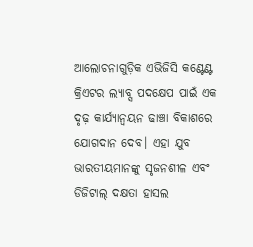ଆଲୋଚନାଗୁଡ଼ିକ ଏଭିଜିସି କଣ୍ଟେଣ୍ଟ କ୍ରିଏଟର ଲ୍ୟାବ୍ସ ପଦକ୍ଷେପ ପାଇଁ ଏକ ଦୃଢ଼ କାର୍ଯ୍ୟାନ୍ୱୟନ ଢାଞ୍ଚା ବିକାଶରେ ଯୋଗଦାନ ଦେବ। ଏହା ଯୁବ ଭାରତୀୟମାନଙ୍କୁ ସୃଜନଶୀଳ ଏବଂ ଡିଜିଟାଲ୍ ଦକ୍ଷତା ହାସଲ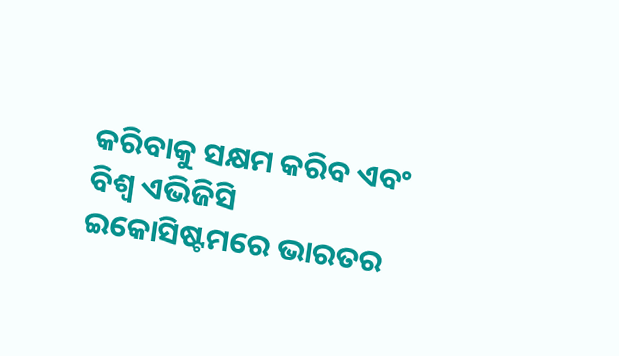କରିବାକୁ ସକ୍ଷମ କରିବ ଏବଂ ବିଶ୍ୱ ଏଭିଜିସି ଇକୋସିଷ୍ଟମରେ ଭାରତର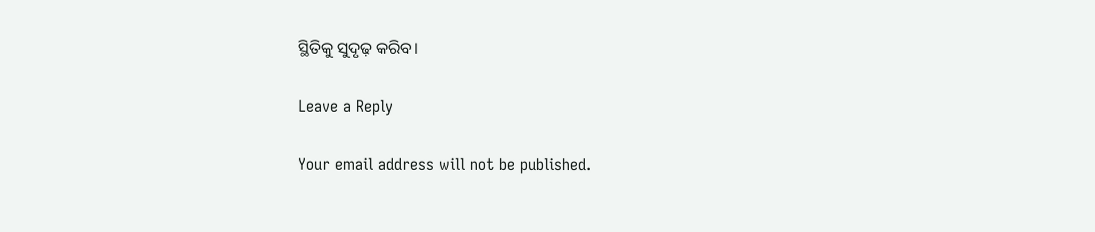ସ୍ଥିତିକୁ ସୁଦୃଢ଼ କରିବ।

Leave a Reply

Your email address will not be published.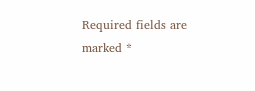Required fields are marked *